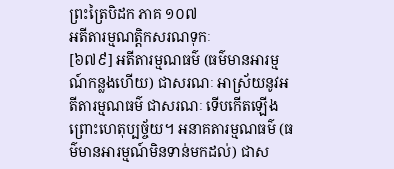ព្រះត្រៃបិដក ភាគ ១០៧
អតីតារម្មណត្តិកសរណទុកៈ
[៦៧៩] អតីតារម្មណធម៌ (ធម៌មានអារម្មណ៍កន្លងហើយ) ជាសរណៈ អាស្រ័យនូវអតីតារម្មណធម៌ ជាសរណៈ ទើបកើតឡើង ព្រោះហេតុប្បច្ច័យ។ អនាគតារម្មណធម៌ (ធម៌មានអារម្មណ៍មិនទាន់មកដល់) ជាស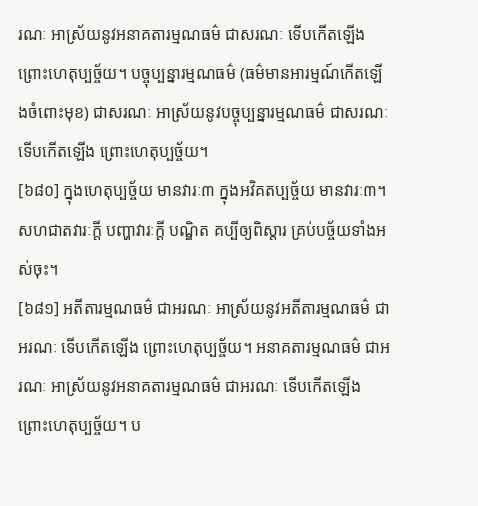រណៈ អាស្រ័យនូវអនាគតារម្មណធម៌ ជាសរណៈ ទើបកើតឡើង ព្រោះហេតុប្បច្ច័យ។ បច្ចុប្បន្នារម្មណធម៌ (ធម៌មានអារម្មណ៍កើតឡើងចំពោះមុខ) ជាសរណៈ អាស្រ័យនូវបច្ចុប្បន្នារម្មណធម៌ ជាសរណៈ ទើបកើតឡើង ព្រោះហេតុប្បច្ច័យ។
[៦៨០] ក្នុងហេតុប្បច្ច័យ មានវារៈ៣ ក្នុងអវិគតប្បច្ច័យ មានវារៈ៣។
សហជាតវារៈក្តី បញ្ហាវារៈក្តី បណ្ឌិត គប្បីឲ្យពិស្តារ គ្រប់បច្ច័យទាំងអស់ចុះ។
[៦៨១] អតីតារម្មណធម៌ ជាអរណៈ អាស្រ័យនូវអតីតារម្មណធម៌ ជាអរណៈ ទើបកើតឡើង ព្រោះហេតុប្បច្ច័យ។ អនាគតារម្មណធម៌ ជាអរណៈ អាស្រ័យនូវអនាគតារម្មណធម៌ ជាអរណៈ ទើបកើតឡើង ព្រោះហេតុប្បច្ច័យ។ ប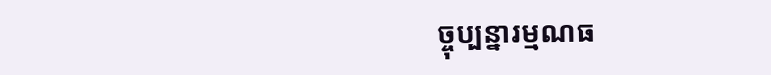ច្ចុប្បន្នារម្មណធ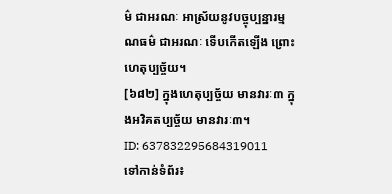ម៌ ជាអរណៈ អាស្រ័យនូវបច្ចុប្បន្នារម្មណធម៌ ជាអរណៈ ទើបកើតឡើង ព្រោះហេតុប្បច្ច័យ។
[៦៨២] ក្នុងហេតុប្បច្ច័យ មានវារៈ៣ ក្នុងអវិគតប្បច្ច័យ មានវារៈ៣។
ID: 637832295684319011
ទៅកាន់ទំព័រ៖